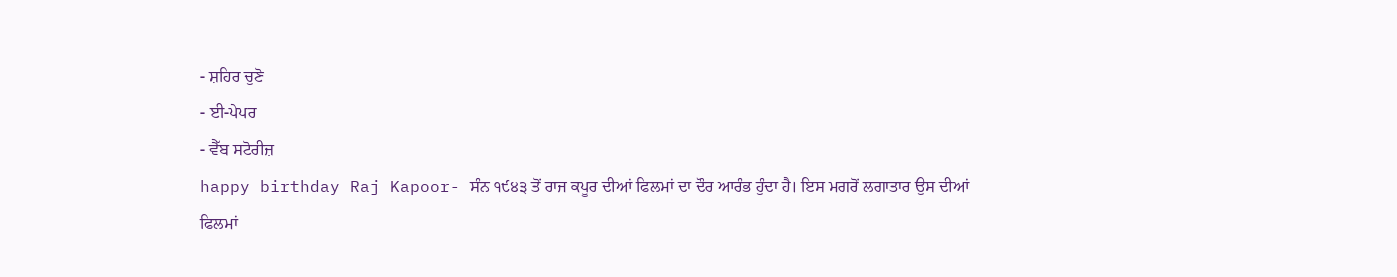- ਸ਼ਹਿਰ ਚੁਣੋ
- ਈ-ਪੇਪਰ
- ਵੈੱਬ ਸਟੋਰੀਜ਼
happy birthday Raj Kapoor- ਸੰਨ ੧੯੪੩ ਤੋਂ ਰਾਜ ਕਪੂਰ ਦੀਆਂ ਫਿਲਮਾਂ ਦਾ ਦੌਰ ਆਰੰਭ ਹੁੰਦਾ ਹੈ। ਇਸ ਮਗਰੋਂ ਲਗਾਤਾਰ ਉਸ ਦੀਆਂ ਫਿਲਮਾਂ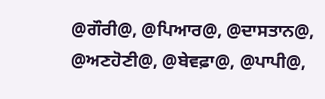@ਗੌਰੀ@, @ਪਿਆਰ@, @ਦਾਸਤਾਨ@, @ਅਣਹੋਣੀ@, @ਬੇਵਫ਼ਾ@, @ਪਾਪੀ@,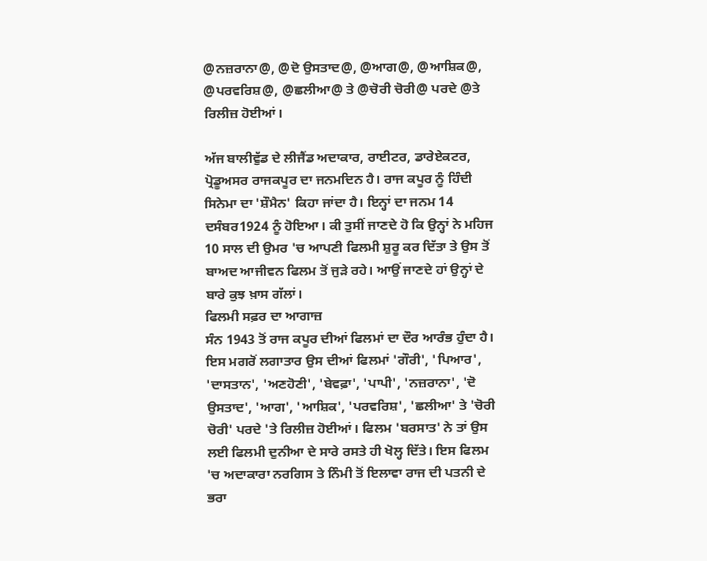@ਨਜ਼ਰਾਨਾ@, @ਦੋ ਉਸਤਾਦ@, @ਆਗ@, @ਆਸ਼ਿਕ@, @ਪਰਵਰਿਸ਼@, @ਛਲੀਆ@ ਤੇ @ਚੋਰੀ ਚੋਰੀ@ ਪਰਦੇ @ਤੇ ਰਿਲੀਜ਼ ਹੋਈਆਂ।

ਅੱਜ ਬਾਲੀਵੁੱਡ ਦੇ ਲੀਜੈਂਡ ਅਦਾਕਾਰ, ਰਾਈਟਰ, ਡਾਰੇਏਕਟਰ, ਪ੍ਰੋਡੂਅਸਰ ਰਾਜਕਪੂਰ ਦਾ ਜਨਮਦਿਨ ਹੈ। ਰਾਜ ਕਪੂਰ ਨੂੰ ਹਿੰਦੀ ਸਿਨੇਮਾ ਦਾ 'ਸ਼ੌਮੈਨ' ਕਿਹਾ ਜਾਂਦਾ ਹੈ। ਇਨ੍ਹਾਂ ਦਾ ਜਨਮ 14 ਦਸੰਬਰ1924 ਨੂੰ ਹੋਇਆ। ਕੀ ਤੁਸੀਂ ਜਾਣਦੇ ਹੋ ਕਿ ਉਨ੍ਹਾਂ ਨੇ ਮਹਿਜ 10 ਸਾਲ ਦੀ ਉਮਰ 'ਚ ਆਪਣੀ ਫਿਲਮੀ ਸ਼ੁਰੂ ਕਰ ਦਿੱਤਾ ਤੇ ਉਸ ਤੋਂ ਬਾਅਦ ਆਜੀਵਨ ਫਿਲਮ ਤੋਂ ਜੁੜੇ ਰਹੇ। ਆਉਂ ਜਾਣਦੇ ਹਾਂ ਉਨ੍ਹਾਂ ਦੇ ਬਾਰੇ ਕੁਝ ਖ਼ਾਸ ਗੱਲਾਂ।
ਫਿਲਮੀ ਸਫ਼ਰ ਦਾ ਆਗਾਜ਼
ਸੰਨ 1943 ਤੋਂ ਰਾਜ ਕਪੂਰ ਦੀਆਂ ਫਿਲਮਾਂ ਦਾ ਦੌਰ ਆਰੰਭ ਹੁੰਦਾ ਹੈ। ਇਸ ਮਗਰੋਂ ਲਗਾਤਾਰ ਉਸ ਦੀਆਂ ਫਿਲਮਾਂ 'ਗੌਰੀ', 'ਪਿਆਰ', 'ਦਾਸਤਾਨ', 'ਅਣਹੋਣੀ', 'ਬੇਵਫ਼ਾ', 'ਪਾਪੀ', 'ਨਜ਼ਰਾਨਾ', 'ਦੋ ਉਸਤਾਦ', 'ਆਗ', 'ਆਸ਼ਿਕ', 'ਪਰਵਰਿਸ਼', 'ਛਲੀਆ' ਤੇ 'ਚੋਰੀ ਚੋਰੀ' ਪਰਦੇ 'ਤੇ ਰਿਲੀਜ਼ ਹੋਈਆਂ। ਫਿਲਮ 'ਬਰਸਾਤ' ਨੇ ਤਾਂ ਉਸ ਲਈ ਫਿਲਮੀ ਦੁਨੀਆ ਦੇ ਸਾਰੇ ਰਸਤੇ ਹੀ ਖੋਲ੍ਹ ਦਿੱਤੇ। ਇਸ ਫਿਲਮ 'ਚ ਅਦਾਕਾਰਾ ਨਰਗਿਸ ਤੇ ਨਿੰਮੀ ਤੋਂ ਇਲਾਵਾ ਰਾਜ ਦੀ ਪਤਨੀ ਦੇ ਭਰਾ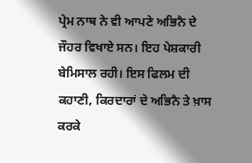ਪ੍ਰੇਮ ਨਾਥ ਨੇ ਵੀ ਆਪਣੇ ਅਭਿਨੈ ਦੇ ਜੌਹਰ ਵਿਖਾਏ ਸਨ। ਇਹ ਪੇਸ਼ਕਾਰੀ ਬੇਮਿਸਾਲ ਰਹੀ। ਇਸ ਫਿਲਮ ਦੀ ਕਹਾਣੀ, ਕਿਰਦਾਰਾਂ ਦੇ ਅਭਿਨੈ ਤੇ ਖ਼ਾਸ ਕਰਕੇ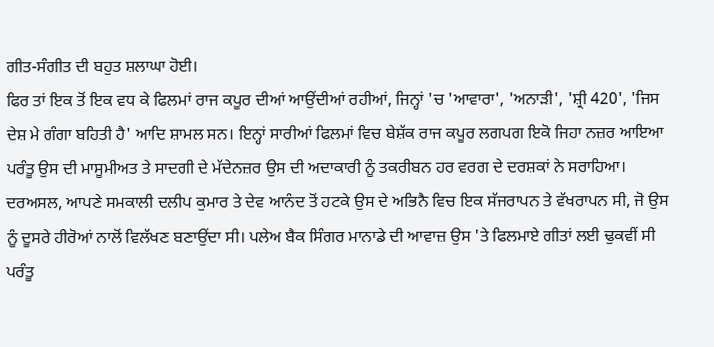ਗੀਤ-ਸੰਗੀਤ ਦੀ ਬਹੁਤ ਸ਼ਲਾਘਾ ਹੋਈ।
ਫਿਰ ਤਾਂ ਇਕ ਤੋਂ ਇਕ ਵਧ ਕੇ ਫਿਲਮਾਂ ਰਾਜ ਕਪੂਰ ਦੀਆਂ ਆਉਂਦੀਆਂ ਰਹੀਆਂ, ਜਿਨ੍ਹਾਂ 'ਚ 'ਆਵਾਰਾ', 'ਅਨਾੜੀ', 'ਸ਼੍ਰੀ 420', 'ਜਿਸ ਦੇਸ਼ ਮੇ ਗੰਗਾ ਬਹਿਤੀ ਹੈ' ਆਦਿ ਸ਼ਾਮਲ ਸਨ। ਇਨ੍ਹਾਂ ਸਾਰੀਆਂ ਫਿਲਮਾਂ ਵਿਚ ਬੇਸ਼ੱਕ ਰਾਜ ਕਪੂਰ ਲਗਪਗ ਇਕੋ ਜਿਹਾ ਨਜ਼ਰ ਆਇਆ ਪਰੰਤੂ ਉਸ ਦੀ ਮਾਸੂਮੀਅਤ ਤੇ ਸਾਦਗੀ ਦੇ ਮੱਦੇਨਜ਼ਰ ਉਸ ਦੀ ਅਦਾਕਾਰੀ ਨੂੰ ਤਕਰੀਬਨ ਹਰ ਵਰਗ ਦੇ ਦਰਸ਼ਕਾਂ ਨੇ ਸਰਾਹਿਆ। ਦਰਅਸਲ, ਆਪਣੇ ਸਮਕਾਲੀ ਦਲੀਪ ਕੁਮਾਰ ਤੇ ਦੇਵ ਆਨੰਦ ਤੋਂ ਹਟਕੇ ਉਸ ਦੇ ਅਭਿਨੈ ਵਿਚ ਇਕ ਸੱਜਰਾਪਨ ਤੇ ਵੱਖਰਾਪਨ ਸੀ, ਜੋ ਉਸ ਨੂੰ ਦੂਸਰੇ ਹੀਰੋਆਂ ਨਾਲੋਂ ਵਿਲੱਖਣ ਬਣਾਉਂਦਾ ਸੀ। ਪਲੇਅ ਬੈਕ ਸਿੰਗਰ ਮਾਨਾਡੇ ਦੀ ਆਵਾਜ਼ ਉਸ 'ਤੇ ਫਿਲਮਾਏ ਗੀਤਾਂ ਲਈ ਢੁਕਵੀਂ ਸੀ ਪਰੰਤੂ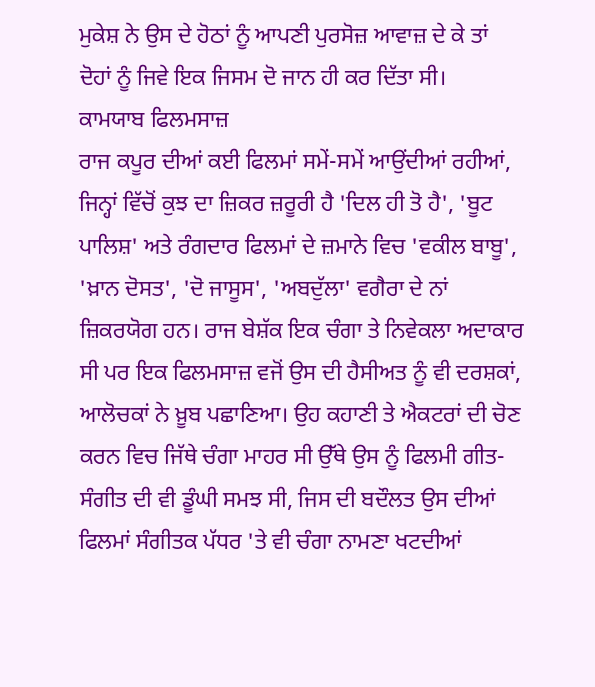ਮੁਕੇਸ਼ ਨੇ ਉਸ ਦੇ ਹੋਠਾਂ ਨੂੰ ਆਪਣੀ ਪੁਰਸੋਜ਼ ਆਵਾਜ਼ ਦੇ ਕੇ ਤਾਂ ਦੋਹਾਂ ਨੂੰ ਜਿਵੇ ਇਕ ਜਿਸਮ ਦੋ ਜਾਨ ਹੀ ਕਰ ਦਿੱਤਾ ਸੀ।
ਕਾਮਯਾਬ ਫਿਲਮਸਾਜ਼
ਰਾਜ ਕਪੂਰ ਦੀਆਂ ਕਈ ਫਿਲਮਾਂ ਸਮੇਂ-ਸਮੇਂ ਆਉਂਦੀਆਂ ਰਹੀਆਂ, ਜਿਨ੍ਹਾਂ ਵਿੱਚੋਂ ਕੁਝ ਦਾ ਜ਼ਿਕਰ ਜ਼ਰੂਰੀ ਹੈ 'ਦਿਲ ਹੀ ਤੋ ਹੈ', 'ਬੂਟ ਪਾਲਿਸ਼' ਅਤੇ ਰੰਗਦਾਰ ਫਿਲਮਾਂ ਦੇ ਜ਼ਮਾਨੇ ਵਿਚ 'ਵਕੀਲ ਬਾਬੂ', 'ਖ਼ਾਨ ਦੋਸਤ', 'ਦੋ ਜਾਸੂਸ', 'ਅਬਦੁੱਲਾ' ਵਗੈਰਾ ਦੇ ਨਾਂ ਜ਼ਿਕਰਯੋਗ ਹਨ। ਰਾਜ ਬੇਸ਼ੱਕ ਇਕ ਚੰਗਾ ਤੇ ਨਿਵੇਕਲਾ ਅਦਾਕਾਰ ਸੀ ਪਰ ਇਕ ਫਿਲਮਸਾਜ਼ ਵਜੋਂ ਉਸ ਦੀ ਹੈਸੀਅਤ ਨੂੰ ਵੀ ਦਰਸ਼ਕਾਂ, ਆਲੋਚਕਾਂ ਨੇ ਖ਼ੂਬ ਪਛਾਣਿਆ। ਉਹ ਕਹਾਣੀ ਤੇ ਐਕਟਰਾਂ ਦੀ ਚੋਣ ਕਰਨ ਵਿਚ ਜਿੱਥੇ ਚੰਗਾ ਮਾਹਰ ਸੀ ਉੱਥੇ ਉਸ ਨੂੰ ਫਿਲਮੀ ਗੀਤ-ਸੰਗੀਤ ਦੀ ਵੀ ਡੂੰਘੀ ਸਮਝ ਸੀ, ਜਿਸ ਦੀ ਬਦੌਲਤ ਉਸ ਦੀਆਂ ਫਿਲਮਾਂ ਸੰਗੀਤਕ ਪੱਧਰ 'ਤੇ ਵੀ ਚੰਗਾ ਨਾਮਣਾ ਖਟਦੀਆਂ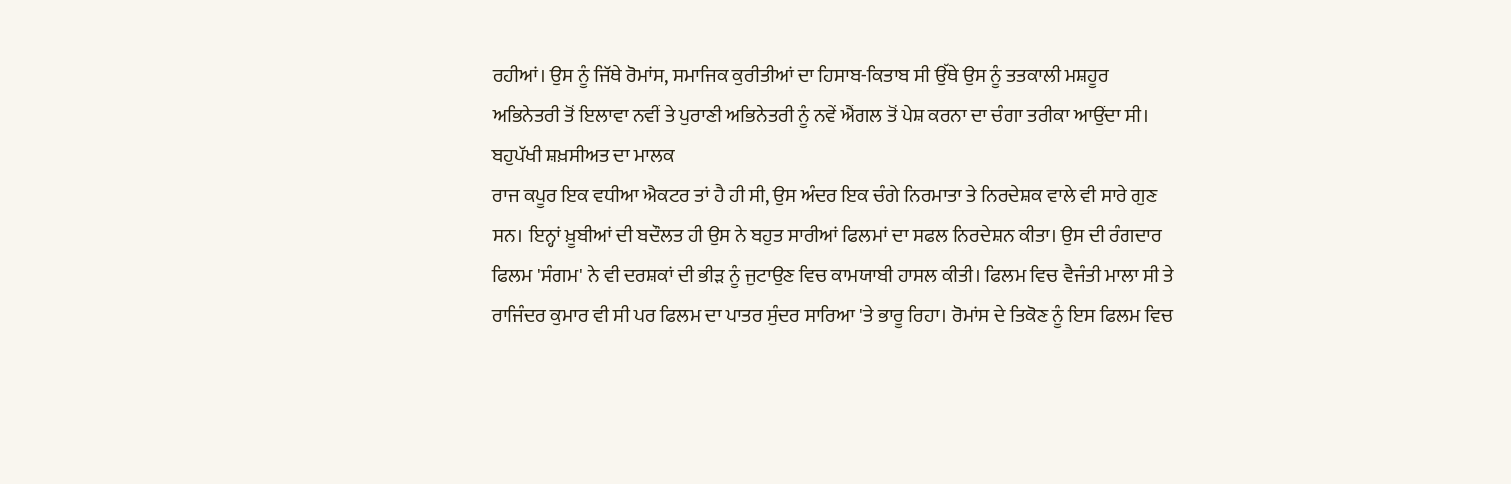ਰਹੀਆਂ। ਉਸ ਨੂੰ ਜਿੱਥੇ ਰੋਮਾਂਸ, ਸਮਾਜਿਕ ਕੁਰੀਤੀਆਂ ਦਾ ਹਿਸਾਬ-ਕਿਤਾਬ ਸੀ ਉੱਥੇ ਉਸ ਨੂੰ ਤਤਕਾਲੀ ਮਸ਼ਹੂਰ ਅਭਿਨੇਤਰੀ ਤੋਂ ਇਲਾਵਾ ਨਵੀਂ ਤੇ ਪੁਰਾਣੀ ਅਭਿਨੇਤਰੀ ਨੂੰ ਨਵੇਂ ਐਂਗਲ ਤੋਂ ਪੇਸ਼ ਕਰਨਾ ਦਾ ਚੰਗਾ ਤਰੀਕਾ ਆਉਂਦਾ ਸੀ।
ਬਹੁਪੱਖੀ ਸ਼ਖ਼ਸੀਅਤ ਦਾ ਮਾਲਕ
ਰਾਜ ਕਪੂਰ ਇਕ ਵਧੀਆ ਐਕਟਰ ਤਾਂ ਹੈ ਹੀ ਸੀ, ਉਸ ਅੰਦਰ ਇਕ ਚੰਗੇ ਨਿਰਮਾਤਾ ਤੇ ਨਿਰਦੇਸ਼ਕ ਵਾਲੇ ਵੀ ਸਾਰੇ ਗੁਣ ਸਨ। ਇਨ੍ਹਾਂ ਖ਼ੂਬੀਆਂ ਦੀ ਬਦੌਲਤ ਹੀ ਉਸ ਨੇ ਬਹੁਤ ਸਾਰੀਆਂ ਫਿਲਮਾਂ ਦਾ ਸਫਲ ਨਿਰਦੇਸ਼ਨ ਕੀਤਾ। ਉਸ ਦੀ ਰੰਗਦਾਰ ਫਿਲਮ 'ਸੰਗਮ' ਨੇ ਵੀ ਦਰਸ਼ਕਾਂ ਦੀ ਭੀੜ ਨੂੰ ਜੁਟਾਉਣ ਵਿਚ ਕਾਮਯਾਬੀ ਹਾਸਲ ਕੀਤੀ। ਫਿਲਮ ਵਿਚ ਵੈਜੰਤੀ ਮਾਲਾ ਸੀ ਤੇ ਰਾਜਿੰਦਰ ਕੁਮਾਰ ਵੀ ਸੀ ਪਰ ਫਿਲਮ ਦਾ ਪਾਤਰ ਸੁੰਦਰ ਸਾਰਿਆ 'ਤੇ ਭਾਰੂ ਰਿਹਾ। ਰੋਮਾਂਸ ਦੇ ਤਿਕੋਣ ਨੂੰ ਇਸ ਫਿਲਮ ਵਿਚ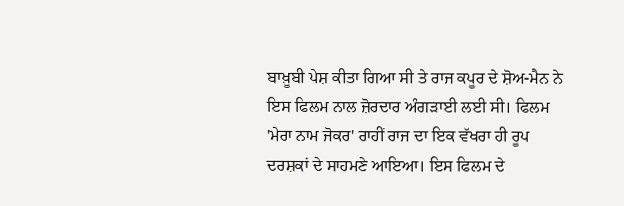ਬਾਖ਼ੂਬੀ ਪੇਸ਼ ਕੀਤਾ ਗਿਆ ਸੀ ਤੇ ਰਾਜ ਕਪੂਰ ਦੇ ਸ਼ੋਅ-ਮੈਨ ਨੇ ਇਸ ਫਿਲਮ ਨਾਲ ਜ਼ੋਰਦਾਰ ਅੰਗੜਾਈ ਲਈ ਸੀ। ਫਿਲਮ 'ਮੇਰਾ ਨਾਮ ਜੋਕਰ' ਰਾਹੀਂ ਰਾਜ ਦਾ ਇਕ ਵੱਖਰਾ ਹੀ ਰੂਪ ਦਰਸ਼ਕਾਂ ਦੇ ਸਾਹਮਣੇ ਆਇਆ। ਇਸ ਫਿਲਮ ਦੇ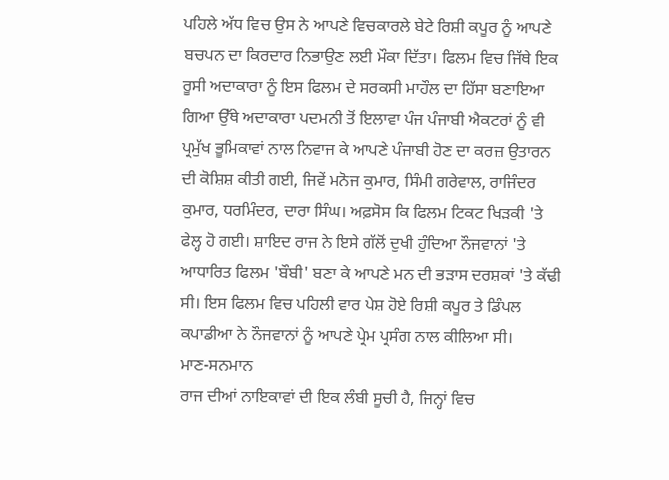ਪਹਿਲੇ ਅੱਧ ਵਿਚ ਉਸ ਨੇ ਆਪਣੇ ਵਿਚਕਾਰਲੇ ਬੇਟੇ ਰਿਸ਼ੀ ਕਪੂਰ ਨੂੰ ਆਪਣੇ ਬਚਪਨ ਦਾ ਕਿਰਦਾਰ ਨਿਭਾਉਣ ਲਈ ਮੌਕਾ ਦਿੱਤਾ। ਫਿਲਮ ਵਿਚ ਜਿੱਥੇ ਇਕ ਰੂਸੀ ਅਦਾਕਾਰਾ ਨੂੰ ਇਸ ਫਿਲਮ ਦੇ ਸਰਕਸੀ ਮਾਹੌਲ ਦਾ ਹਿੱਸਾ ਬਣਾਇਆ ਗਿਆ ਉੱਥੇ ਅਦਾਕਾਰਾ ਪਦਮਨੀ ਤੋਂ ਇਲਾਵਾ ਪੰਜ ਪੰਜਾਬੀ ਐਕਟਰਾਂ ਨੂੰ ਵੀ ਪ੍ਰਮੁੱਖ ਭੂਮਿਕਾਵਾਂ ਨਾਲ ਨਿਵਾਜ ਕੇ ਆਪਣੇ ਪੰਜਾਬੀ ਹੋਣ ਦਾ ਕਰਜ਼ ਉਤਾਰਨ ਦੀ ਕੋਸ਼ਿਸ਼ ਕੀਤੀ ਗਈ, ਜਿਵੇਂ ਮਨੋਜ ਕੁਮਾਰ, ਸਿੰਮੀ ਗਰੇਵਾਲ, ਰਾਜਿੰਦਰ ਕੁਮਾਰ, ਧਰਮਿੰਦਰ, ਦਾਰਾ ਸਿੰਘ। ਅਫ਼ਸੋਸ ਕਿ ਫਿਲਮ ਟਿਕਟ ਖਿੜਕੀ 'ਤੇ ਫੇਲ੍ਹ ਹੋ ਗਈ। ਸ਼ਾਇਦ ਰਾਜ ਨੇ ਇਸੇ ਗੱਲੋਂ ਦੁਖੀ ਹੁੰਦਿਆ ਨੌਜਵਾਨਾਂ 'ਤੇ ਆਧਾਰਿਤ ਫਿਲਮ 'ਬੌਬੀ' ਬਣਾ ਕੇ ਆਪਣੇ ਮਨ ਦੀ ਭੜਾਸ ਦਰਸ਼ਕਾਂ 'ਤੇ ਕੱਢੀ ਸੀ। ਇਸ ਫਿਲਮ ਵਿਚ ਪਹਿਲੀ ਵਾਰ ਪੇਸ਼ ਹੋਏ ਰਿਸ਼ੀ ਕਪੂਰ ਤੇ ਡਿੰਪਲ ਕਪਾਡੀਆ ਨੇ ਨੌਜਵਾਨਾਂ ਨੂੰ ਆਪਣੇ ਪ੍ਰੇਮ ਪ੍ਰਸੰਗ ਨਾਲ ਕੀਲਿਆ ਸੀ।
ਮਾਣ-ਸਨਮਾਨ
ਰਾਜ ਦੀਆਂ ਨਾਇਕਾਵਾਂ ਦੀ ਇਕ ਲੰਬੀ ਸੂਚੀ ਹੈ, ਜਿਨ੍ਹਾਂ ਵਿਚ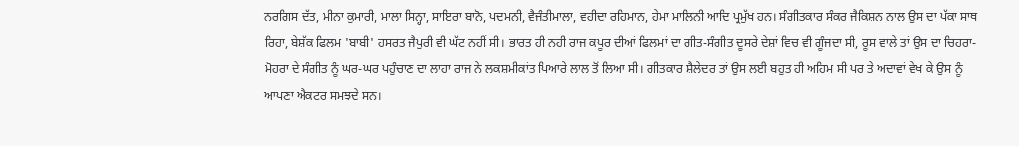ਨਰਗਿਸ ਦੱਤ, ਮੀਨਾ ਕੁਮਾਰੀ, ਮਾਲਾ ਸਿਨ੍ਹਾ, ਸਾਇਰਾ ਬਾਨੋ, ਪਦਮਨੀ, ਵੈਜੰਤੀਮਾਲਾ, ਵਹੀਦਾ ਰਹਿਮਾਨ, ਹੇਮਾ ਮਾਲਿਨੀ ਆਦਿ ਪ੍ਰਮੁੱਖ ਹਨ। ਸੰਗੀਤਕਾਰ ਸੰਕਰ ਜੈਕਿਸ਼ਨ ਨਾਲ ਉਸ ਦਾ ਪੱਕਾ ਸਾਥ ਰਿਹਾ, ਬੇਸ਼ੱਕ ਫਿਲਮ 'ਬਾਬੀ' ਹਸਰਤ ਜੈਪੁਰੀ ਵੀ ਘੱਟ ਨਹੀਂ ਸੀ। ਭਾਰਤ ਹੀ ਨਹੀ ਰਾਜ ਕਪੂਰ ਦੀਆਂ ਫਿਲਮਾਂ ਦਾ ਗੀਤ-ਸੰਗੀਤ ਦੂਸਰੇ ਦੇਸ਼ਾਂ ਵਿਚ ਵੀ ਗੂੰਜਦਾ ਸੀ, ਰੂਸ ਵਾਲੇ ਤਾਂ ਉਸ ਦਾ ਚਿਹਰਾ-ਮੋਹਰਾ ਦੇ ਸੰਗੀਤ ਨੂੰ ਘਰ-ਘਰ ਪਹੁੰਚਾਣ ਦਾ ਲਾਹਾ ਰਾਜ ਨੇ ਲਕਸ਼ਮੀਕਾਂਤ ਪਿਆਰੇ ਲਾਲ ਤੋਂ ਲਿਆ ਸੀ। ਗੀਤਕਾਰ ਸ਼ੈਲੇਦਰ ਤਾਂ ਉਸ ਲਈ ਬਹੁਤ ਹੀ ਅਹਿਮ ਸੀ ਪਰ ਤੇ ਅਦਾਵਾਂ ਵੇਖ ਕੇ ਉਸ ਨੂੰ ਆਪਣਾ ਐਕਟਰ ਸਮਝਦੇ ਸਨ।